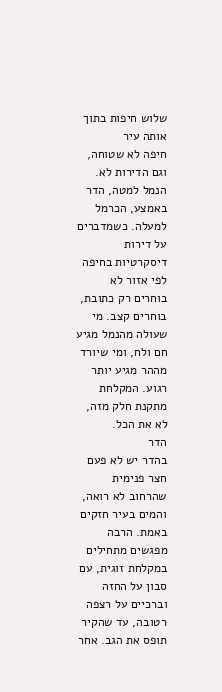שלוש חיפות בתוך אותה עיר
חיפה לא שטוחה, וגם הדירות לא. הנמל למטה, הדר באמצע, הכרמל למעלה. כשמדברים על דירות דיסקרטיות בחיפה לפי אזור לא בוחרים רק כתובת, בוחרים קצב. מי שעולה מהנמל מגיע חם ולח, ומי שיורד מההר מגיע יותר רגוע. המקלחת מתקנת חלק מזה, לא את הכל.
הדר
בהדר יש לא פעם חצר פנימית שהרחוב לא רואה, והמים בעיר חזקים באמת. הרבה מפגשים מתחילים במקלחת זוגית, עם סבון על החזה וברכיים על רצפה רטובה, עד שהקיר תופס את הגב. אחר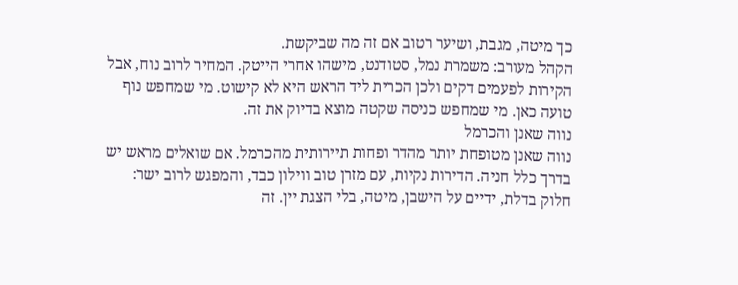כך מיטה, מגבת, ושיער רטוב אם זה מה שביקשת.
הקהל מעורב: משמרת נמל, סטודנט, מישהו אחרי הייטק. המחיר לרוב נוח, אבל הקירות לפעמים דקים ולכן הכרית ליד הראש היא לא קישוט. מי שמחפש נוף טועה כאן. מי שמחפש כניסה שקטה מוצא בדיוק את זה.
נווה שאנן והכרמל
נווה שאנן מטופחת יותר מהדר ופחות תיירותית מהכרמל. אם שואלים מראש יש בדרך כלל חניה. הדירות נקיות, עם מזרן טוב ווילון כבד, והמפגש לרוב ישר: חלוק בדלת, ידיים על הישבן, מיטה, בלי הצגת יין. זה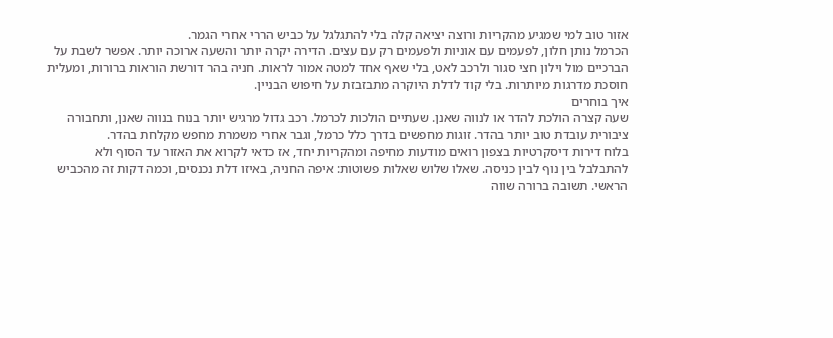אזור טוב למי שמגיע מהקריות ורוצה יציאה קלה בלי להתגלגל על כביש הררי אחרי הגמר.
הכרמל נותן חלון, לפעמים עם אוניות ולפעמים רק עם עצים. הדירה יקרה יותר והשעה ארוכה יותר. אפשר לשבת על הברכיים מול וילון חצי סגור ולרכב לאט, בלי שאף אחד למטה אמור לראות. חניה בהר דורשת הוראות ברורות, ומעלית חוסכת מדרגות מיותרות. בלי קוד לדלת היוקרה מתבזבזת על חיפוש הבניין.
איך בוחרים
שעה קצרה הולכת להדר או לנווה שאנן. שעתיים הולכות לכרמל. רכב גדול מרגיש יותר בנוח בנווה שאנן, ותחבורה ציבורית עובדת טוב יותר בהדר. זוגות מחפשים בדרך כלל כרמל, וגבר אחרי משמרת מחפש מקלחת בהדר.
בלוח דירות דיסקרטיות בצפון רואים מודעות מחיפה ומהקריות יחד, אז כדאי לקרוא את האזור עד הסוף ולא להתבלבל בין נוף לבין כניסה. שאלו שלוש שאלות פשוטות: איפה החניה, באיזו דלת נכנסים, וכמה דקות זה מהכביש הראשי. תשובה ברורה שווה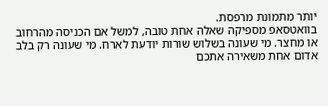יותר מתמונת מרפסת.
בוואטסאפ מספיקה שאלה אחת טובה, למשל אם הכניסה מהרחוב או מחצר. מי שעונה בשלוש שורות יודעת לארח. מי שעונה רק בלב אדום אחת משאירה אתכם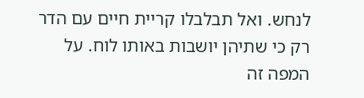לנחש. ואל תבלבלו קריית חיים עם הדר רק כי שתיהן יושבות באותו לוח. על המפה זה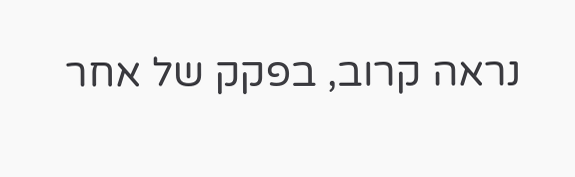נראה קרוב, בפקק של אחר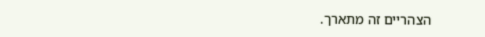הצהריים זה מתארך.